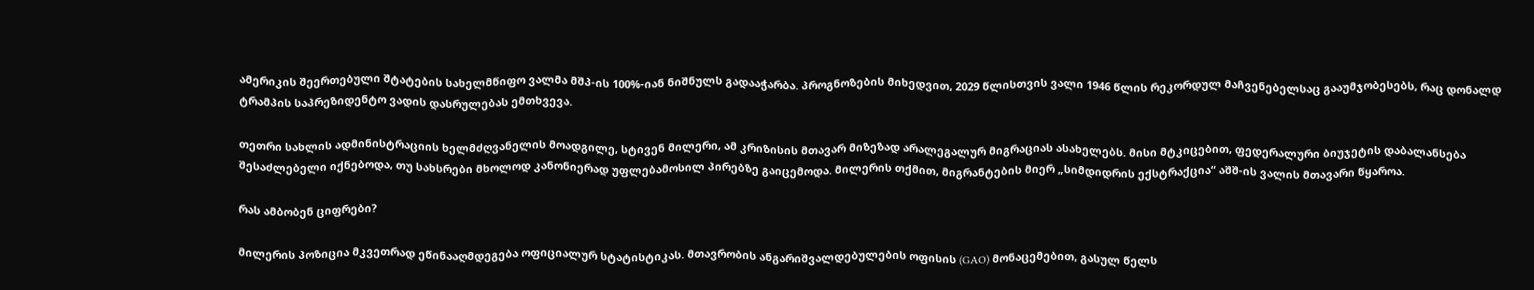ამერიკის შეერთებული შტატების სახელმწიფო ვალმა მშპ-ის 100%-იან ნიშნულს გადააჭარბა. პროგნოზების მიხედვით, 2029 წლისთვის ვალი 1946 წლის რეკორდულ მაჩვენებელსაც გააუმჯობესებს, რაც დონალდ ტრამპის საპრეზიდენტო ვადის დასრულებას ემთხვევა.

თეთრი სახლის ადმინისტრაციის ხელმძღვანელის მოადგილე, სტივენ მილერი, ამ კრიზისის მთავარ მიზეზად არალეგალურ მიგრაციას ასახელებს. მისი მტკიცებით, ფედერალური ბიუჯეტის დაბალანსება შესაძლებელი იქნებოდა, თუ სახსრები მხოლოდ კანონიერად უფლებამოსილ პირებზე გაიცემოდა. მილერის თქმით, მიგრანტების მიერ „სიმდიდრის ექსტრაქცია“ აშშ-ის ვალის მთავარი წყაროა.

რას ამბობენ ციფრები?

მილერის პოზიცია მკვეთრად ეწინააღმდეგება ოფიციალურ სტატისტიკას. მთავრობის ანგარიშვალდებულების ოფისის (GAO) მონაცემებით, გასულ წელს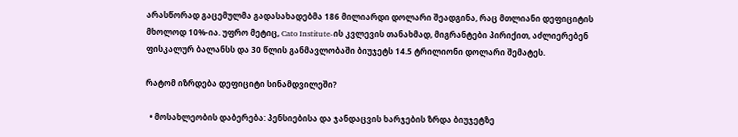არასწორად გაცემულმა გადასახადებმა 186 მილიარდი დოლარი შეადგინა, რაც მთლიანი დეფიციტის მხოლოდ 10%-ია. უფრო მეტიც, Cato Institute-ის კვლევის თანახმად, მიგრანტები პირიქით, აძლიერებენ ფისკალურ ბალანსს და 30 წლის განმავლობაში ბიუჯეტს 14.5 ტრილიონი დოლარი შემატეს.

რატომ იზრდება დეფიციტი სინამდვილეში?

  • მოსახლეობის დაბერება: პენსიებისა და ჯანდაცვის ხარჯების ზრდა ბიუჯეტზე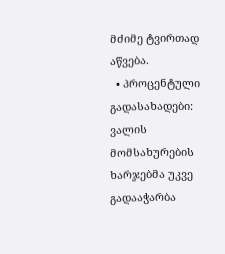მძიმე ტვირთად აწვება.
  • პროცენტული გადასახადები: ვალის მომსახურების ხარჯებმა უკვე გადააჭარბა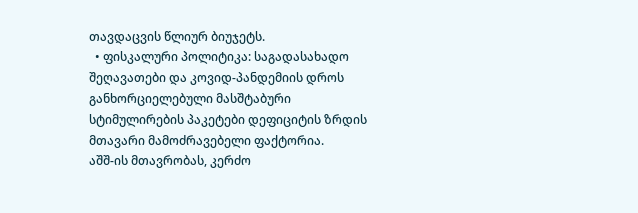თავდაცვის წლიურ ბიუჯეტს.
  • ფისკალური პოლიტიკა: საგადასახადო შეღავათები და კოვიდ-პანდემიის დროს განხორციელებული მასშტაბური სტიმულირების პაკეტები დეფიციტის ზრდის მთავარი მამოძრავებელი ფაქტორია.
აშშ-ის მთავრობას, კერძო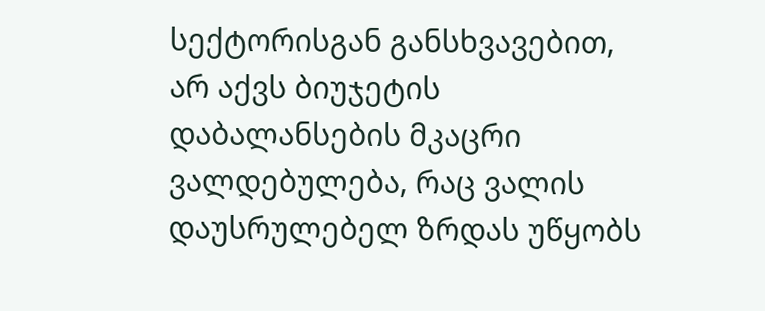სექტორისგან განსხვავებით, არ აქვს ბიუჯეტის დაბალანსების მკაცრი ვალდებულება, რაც ვალის დაუსრულებელ ზრდას უწყობს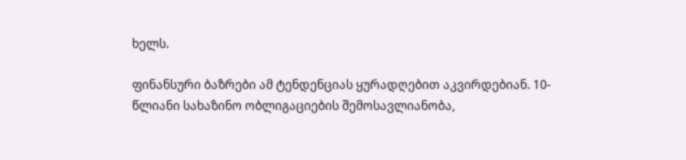ხელს.

ფინანსური ბაზრები ამ ტენდენციას ყურადღებით აკვირდებიან. 10-წლიანი სახაზინო ობლიგაციების შემოსავლიანობა,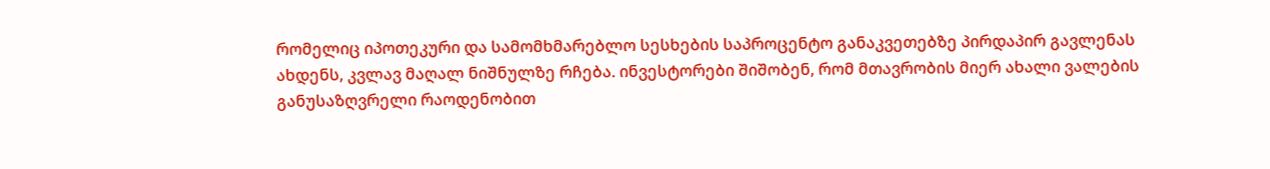რომელიც იპოთეკური და სამომხმარებლო სესხების საპროცენტო განაკვეთებზე პირდაპირ გავლენას ახდენს, კვლავ მაღალ ნიშნულზე რჩება. ინვესტორები შიშობენ, რომ მთავრობის მიერ ახალი ვალების განუსაზღვრელი რაოდენობით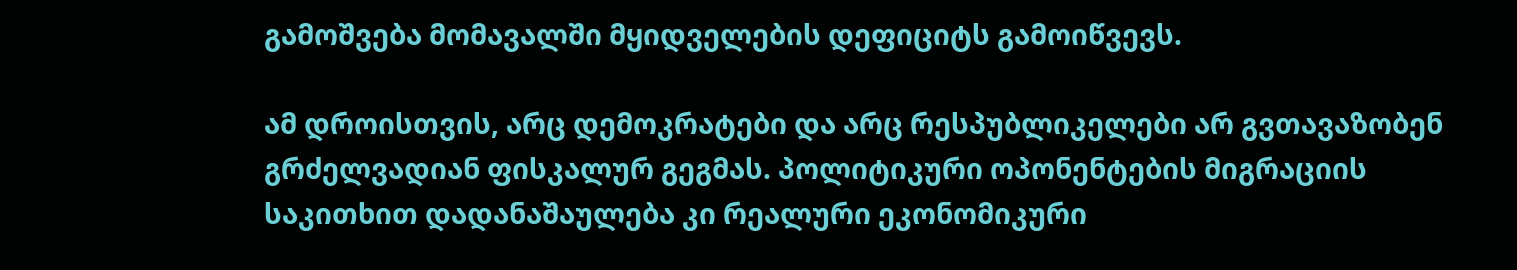გამოშვება მომავალში მყიდველების დეფიციტს გამოიწვევს.

ამ დროისთვის, არც დემოკრატები და არც რესპუბლიკელები არ გვთავაზობენ გრძელვადიან ფისკალურ გეგმას. პოლიტიკური ოპონენტების მიგრაციის საკითხით დადანაშაულება კი რეალური ეკონომიკური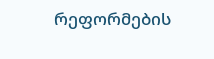რეფორმების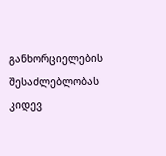განხორციელების შესაძლებლობას კიდევ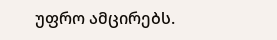უფრო ამცირებს.